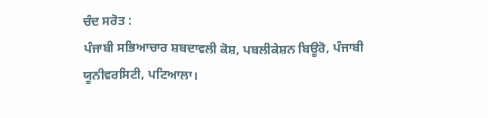ਚੰਦ ਸਰੋਤ :
ਪੰਜਾਬੀ ਸਭਿਆਚਾਰ ਸ਼ਬਦਾਵਲੀ ਕੋਸ਼, ਪਬਲੀਕੇਸ਼ਨ ਬਿਊਰੋ, ਪੰਜਾਬੀ ਯੂਨੀਵਰਸਿਟੀ, ਪਟਿਆਲਾ।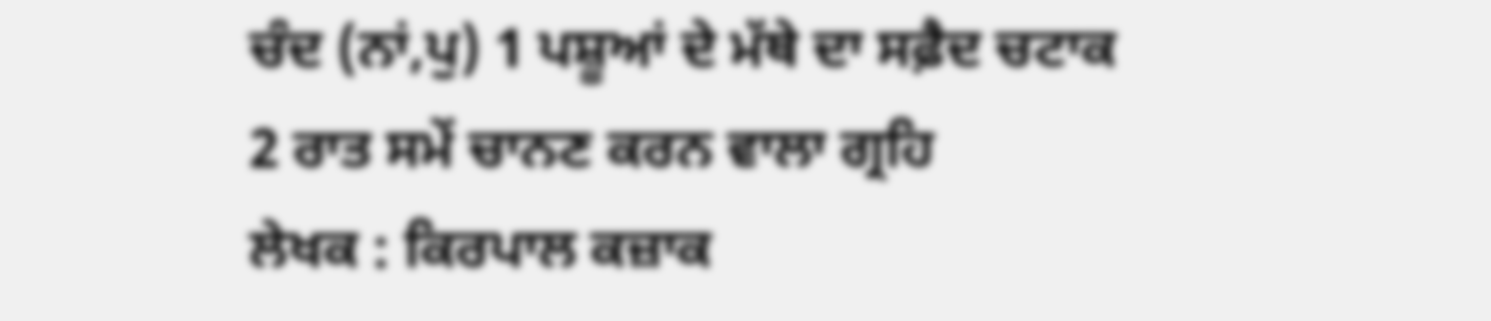ਚੰਦ (ਨਾਂ,ਪੁ) 1 ਪਸ਼ੂਆਂ ਦੇ ਮੱਥੇ ਦਾ ਸਫ਼ੈਦ ਚਟਾਕ 2 ਰਾਤ ਸਮੇਂ ਚਾਨਣ ਕਰਨ ਵਾਲਾ ਗ੍ਰਹਿ
ਲੇਖਕ : ਕਿਰਪਾਲ ਕਜ਼ਾਕ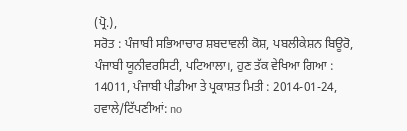(ਪ੍ਰੋ.),
ਸਰੋਤ : ਪੰਜਾਬੀ ਸਭਿਆਚਾਰ ਸ਼ਬਦਾਵਲੀ ਕੋਸ਼, ਪਬਲੀਕੇਸ਼ਨ ਬਿਊਰੋ, ਪੰਜਾਬੀ ਯੂਨੀਵਰਸਿਟੀ, ਪਟਿਆਲਾ।, ਹੁਣ ਤੱਕ ਵੇਖਿਆ ਗਿਆ : 14011, ਪੰਜਾਬੀ ਪੀਡੀਆ ਤੇ ਪ੍ਰਕਾਸ਼ਤ ਮਿਤੀ : 2014-01-24, ਹਵਾਲੇ/ਟਿੱਪਣੀਆਂ: no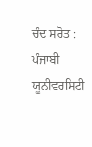ਚੰਦ ਸਰੋਤ :
ਪੰਜਾਬੀ ਯੂਨੀਵਰਸਿਟੀ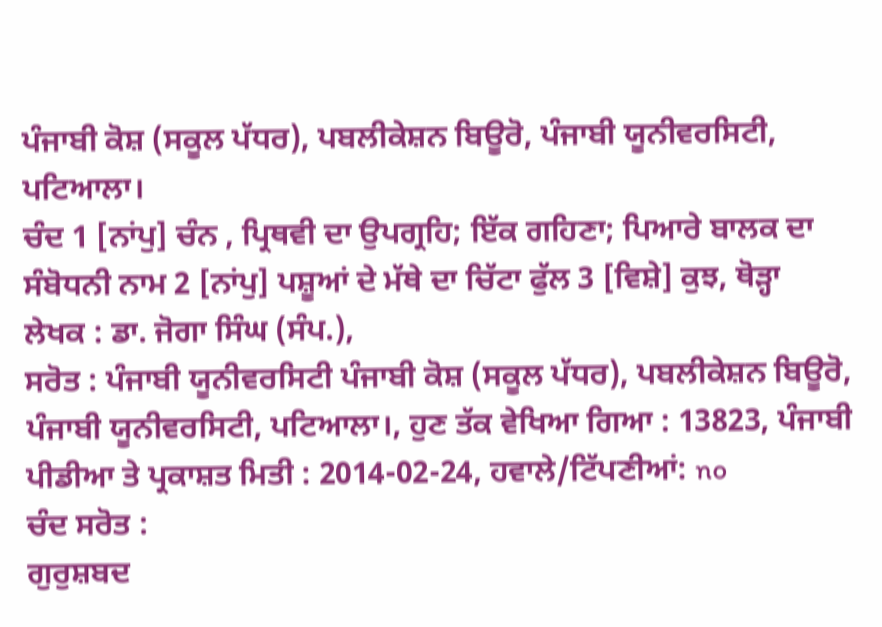ਪੰਜਾਬੀ ਕੋਸ਼ (ਸਕੂਲ ਪੱਧਰ), ਪਬਲੀਕੇਸ਼ਨ ਬਿਊਰੋ, ਪੰਜਾਬੀ ਯੂਨੀਵਰਸਿਟੀ, ਪਟਿਆਲਾ।
ਚੰਦ 1 [ਨਾਂਪੁ] ਚੰਨ , ਪ੍ਰਿਥਵੀ ਦਾ ਉਪਗ੍ਰਹਿ; ਇੱਕ ਗਹਿਣਾ; ਪਿਆਰੇ ਬਾਲਕ ਦਾ ਸੰਬੋਧਨੀ ਨਾਮ 2 [ਨਾਂਪੁ] ਪਸ਼ੂਆਂ ਦੇ ਮੱਥੇ ਦਾ ਚਿੱਟਾ ਫੁੱਲ 3 [ਵਿਸ਼ੇ] ਕੁਝ, ਥੋੜ੍ਹਾ
ਲੇਖਕ : ਡਾ. ਜੋਗਾ ਸਿੰਘ (ਸੰਪ.),
ਸਰੋਤ : ਪੰਜਾਬੀ ਯੂਨੀਵਰਸਿਟੀ ਪੰਜਾਬੀ ਕੋਸ਼ (ਸਕੂਲ ਪੱਧਰ), ਪਬਲੀਕੇਸ਼ਨ ਬਿਊਰੋ, ਪੰਜਾਬੀ ਯੂਨੀਵਰਸਿਟੀ, ਪਟਿਆਲਾ।, ਹੁਣ ਤੱਕ ਵੇਖਿਆ ਗਿਆ : 13823, ਪੰਜਾਬੀ ਪੀਡੀਆ ਤੇ ਪ੍ਰਕਾਸ਼ਤ ਮਿਤੀ : 2014-02-24, ਹਵਾਲੇ/ਟਿੱਪਣੀਆਂ: no
ਚੰਦ ਸਰੋਤ :
ਗੁਰੁਸ਼ਬਦ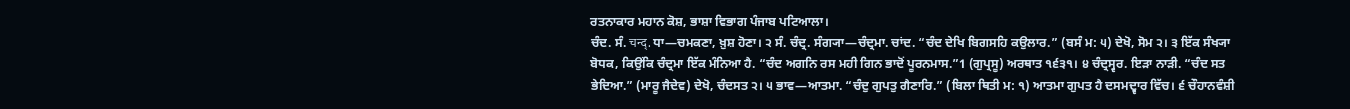ਰਤਨਾਕਾਰ ਮਹਾਨ ਕੋਸ਼, ਭਾਸ਼ਾ ਵਿਭਾਗ ਪੰਜਾਬ ਪਟਿਆਲਾ।
ਚੰਦ. ਸੰ. चन्द्. ਧਾ—ਚਮਕਣਾ, ਖ਼ੁਸ਼ ਹੋਣਾ। ੨ ਸੰ. ਚੰਦ੍ਰ. ਸੰਗ੍ਯਾ—ਚੰਦ੍ਰਮਾ. ਚਾਂਦ. “ਚੰਦ ਦੇਖਿ ਬਿਗਸਹਿ ਕਉਲਾਰ.” (ਬਸੰ ਮ: ੫) ਦੇਖੋ, ਸੋਮ ੨। ੩ ਇੱਕ ਸੰਖ੍ਯਾ ਬੋਧਕ, ਕਿਉਂਕਿ ਚੰਦ੍ਰਮਾ ਇੱਕ ਮੰਨਿਆ ਹੈ. “ਚੰਦ ਅਗਨਿ ਰਸ ਮਹੀ ਗਿਨ ਭਾਦੋਂ ਪੂਰਨਮਾਸ.”1 (ਗੁਪ੍ਰਸੂ) ਅਰਥਾਤ ੧੬੩੧। ੪ ਚੰਦ੍ਰਸ੍ਵਰ. ਇੜਾ ਨਾੜੀ. “ਚੰਦ ਸਤ ਭੇਦਿਆ.” (ਮਾਰੂ ਜੈਦੇਵ) ਦੇਖੋ, ਚੰਦਸਤ ੨। ੫ ਭਾਵ—ਆਤਮਾ. “ਚੰਦੁ ਗੁਪਤੁ ਗੈਣਾਰਿ.” (ਬਿਲਾ ਥਿਤੀ ਮ: ੧) ਆਤਮਾ ਗੁਪਤ ਹੈ ਦਸਮਦ੍ਵਾਰ ਵਿੱਚ। ੬ ਚੌਹਾਨਵੰਸ਼ੀ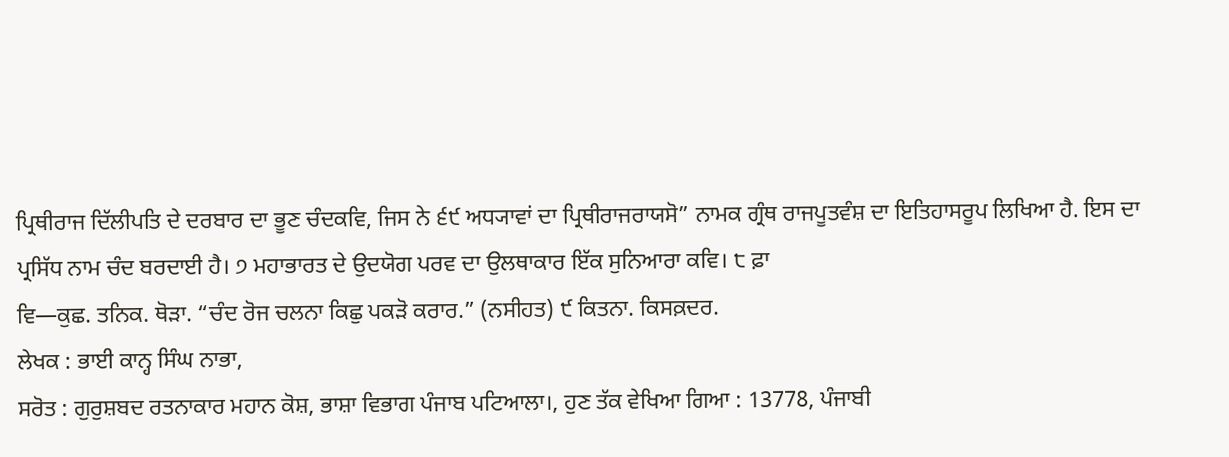ਪ੍ਰਿਥੀਰਾਜ ਦਿੱਲੀਪਤਿ ਦੇ ਦਰਬਾਰ ਦਾ ਭੂਣ ਚੰਦਕਵਿ, ਜਿਸ ਨੇ ੬੯ ਅਧ੍ਯਾਵਾਂ ਦਾ ਪ੍ਰਿਥੀਰਾਜਰਾਯਸੋ” ਨਾਮਕ ਗ੍ਰੰਥ ਰਾਜਪੂਤਵੰਸ਼ ਦਾ ਇਤਿਹਾਸਰੂਪ ਲਿਖਿਆ ਹੈ. ਇਸ ਦਾ ਪ੍ਰਸਿੱਧ ਨਾਮ ਚੰਦ ਬਰਦਾਈ ਹੈ। ੭ ਮਹਾਭਾਰਤ ਦੇ ਉਦਯੋਗ ਪਰਵ ਦਾ ਉਲਥਾਕਾਰ ਇੱਕ ਸੁਨਿਆਰਾ ਕਵਿ। ੮ ਫ਼ਾ
ਵਿ—ਕੁਛ. ਤਨਿਕ. ਥੋੜਾ. “ਚੰਦ ਰੋਜ ਚਲਨਾ ਕਿਛੁ ਪਕੜੋ ਕਰਾਰ.” (ਨਸੀਹਤ) ੯ ਕਿਤਨਾ. ਕਿਸਕ਼ਦਰ.
ਲੇਖਕ : ਭਾਈ ਕਾਨ੍ਹ ਸਿੰਘ ਨਾਭਾ,
ਸਰੋਤ : ਗੁਰੁਸ਼ਬਦ ਰਤਨਾਕਾਰ ਮਹਾਨ ਕੋਸ਼, ਭਾਸ਼ਾ ਵਿਭਾਗ ਪੰਜਾਬ ਪਟਿਆਲਾ।, ਹੁਣ ਤੱਕ ਵੇਖਿਆ ਗਿਆ : 13778, ਪੰਜਾਬੀ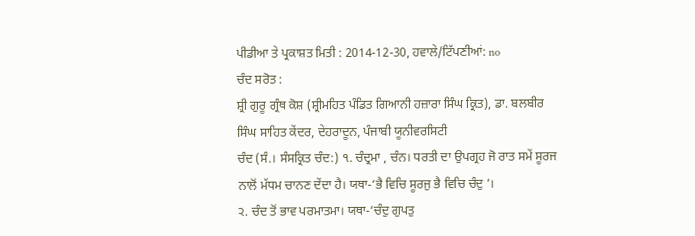ਪੀਡੀਆ ਤੇ ਪ੍ਰਕਾਸ਼ਤ ਮਿਤੀ : 2014-12-30, ਹਵਾਲੇ/ਟਿੱਪਣੀਆਂ: no
ਚੰਦ ਸਰੋਤ :
ਸ਼੍ਰੀ ਗੁਰੂ ਗ੍ਰੰਥ ਕੋਸ਼ (ਸ਼੍ਰੀਮਹਿਤ ਪੰਡਿਤ ਗਿਆਨੀ ਹਜ਼ਾਰਾ ਸਿੰਘ ਕ੍ਰਿਤ), ਡਾ. ਬਲਬੀਰ ਸਿੰਘ ਸਾਹਿਤ ਕੇਂਦਰ, ਦੇਹਰਾਦੂਨ, ਪੰਜਾਬੀ ਯੂਨੀਵਰਸਿਟੀ
ਚੰਦ (ਸੰ.। ਸੰਸਕ੍ਰਿਤ ਚੰਦ:) ੧. ਚੰਦ੍ਰਮਾ , ਚੰਨ। ਧਰਤੀ ਦਾ ਉਪਗ੍ਰਹ ਜੋ ਰਾਤ ਸਮੇਂ ਸੂਰਜ ਨਾਲੋਂ ਮੱਧਮ ਚਾਨਣ ਦੇਂਦਾ ਹੈ। ਯਥਾ-‘ਭੈ ਵਿਚਿ ਸੂਰਜੁ ਭੈ ਵਿਚਿ ਚੰਦੁ ’।
੨. ਚੰਦ ਤੋਂ ਭਾਵ ਪਰਮਾਤਮਾ। ਯਥਾ-‘ਚੰਦੁ ਗੁਪਤੁ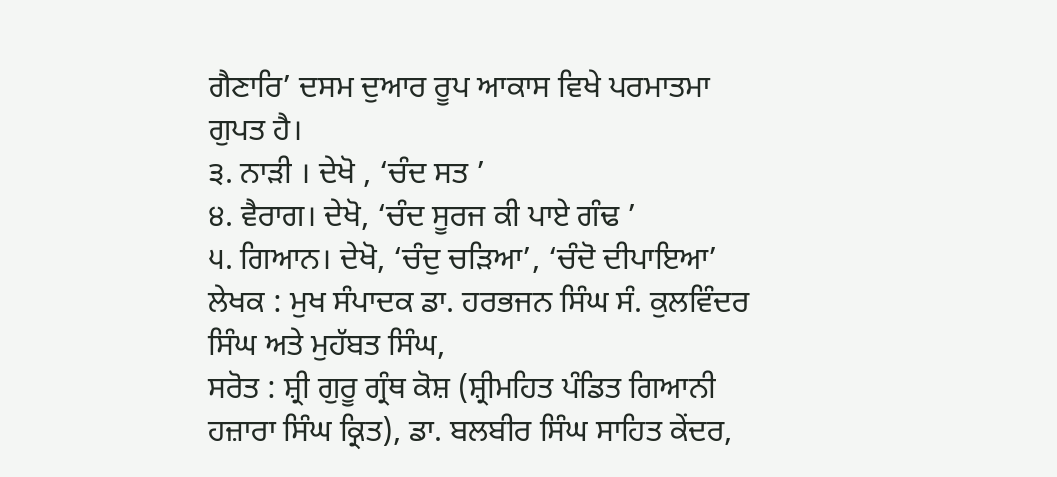ਗੈਣਾਰਿ’ ਦਸਮ ਦੁਆਰ ਰੂਪ ਆਕਾਸ ਵਿਖੇ ਪਰਮਾਤਮਾ ਗੁਪਤ ਹੈ।
੩. ਨਾੜੀ । ਦੇਖੋ , ‘ਚੰਦ ਸਤ ’
੪. ਵੈਰਾਗ। ਦੇਖੋ, ‘ਚੰਦ ਸੂਰਜ ਕੀ ਪਾਏ ਗੰਢ ’
੫. ਗਿਆਨ। ਦੇਖੋ, ‘ਚੰਦੁ ਚੜਿਆ’, ‘ਚੰਦੋ ਦੀਪਾਇਆ’
ਲੇਖਕ : ਮੁਖ ਸੰਪਾਦਕ ਡਾ. ਹਰਭਜਨ ਸਿੰਘ ਸੰ. ਕੁਲਵਿੰਦਰ ਸਿੰਘ ਅਤੇ ਮੁਹੱਬਤ ਸਿੰਘ,
ਸਰੋਤ : ਸ਼੍ਰੀ ਗੁਰੂ ਗ੍ਰੰਥ ਕੋਸ਼ (ਸ਼੍ਰੀਮਹਿਤ ਪੰਡਿਤ ਗਿਆਨੀ ਹਜ਼ਾਰਾ ਸਿੰਘ ਕ੍ਰਿਤ), ਡਾ. ਬਲਬੀਰ ਸਿੰਘ ਸਾਹਿਤ ਕੇਂਦਰ,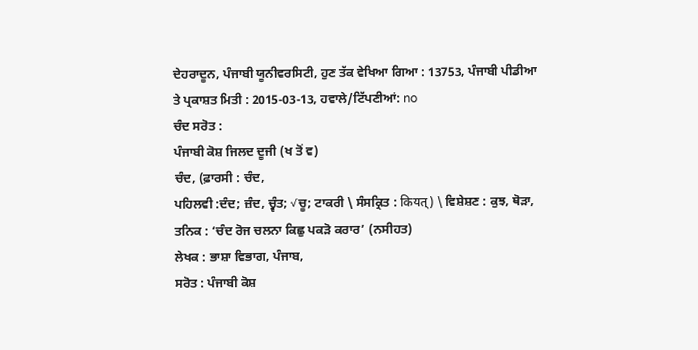ਦੇਹਰਾਦੂਨ, ਪੰਜਾਬੀ ਯੂਨੀਵਰਸਿਟੀ, ਹੁਣ ਤੱਕ ਵੇਖਿਆ ਗਿਆ : 13753, ਪੰਜਾਬੀ ਪੀਡੀਆ ਤੇ ਪ੍ਰਕਾਸ਼ਤ ਮਿਤੀ : 2015-03-13, ਹਵਾਲੇ/ਟਿੱਪਣੀਆਂ: no
ਚੰਦ ਸਰੋਤ :
ਪੰਜਾਬੀ ਕੋਸ਼ ਜਿਲਦ ਦੂਜੀ (ਖ ਤੋਂ ਵ)
ਚੰਦ, (ਫ਼ਾਰਸੀ : ਚੰਦ,
ਪਹਿਲਵੀ :ਦੰਦ; ਜ਼ੰਦ, ਚ੍ਵੰਤ; √ਚੂ; ਟਾਕਰੀ \ ਸੰਸਕ੍ਰਿਤ : कियत्) \ ਵਿਸ਼ੇਸ਼ਣ : ਕੁਝ, ਥੋੜਾ, ਤਨਿਕ : ‘ਚੰਦ ਰੋਜ ਚਲਨਾ ਕਿਛੁ ਪਕੜੋ ਕਰਾਰ’ (ਨਸੀਹਤ)
ਲੇਖਕ : ਭਾਸ਼ਾ ਵਿਭਾਗ, ਪੰਜਾਬ,
ਸਰੋਤ : ਪੰਜਾਬੀ ਕੋਸ਼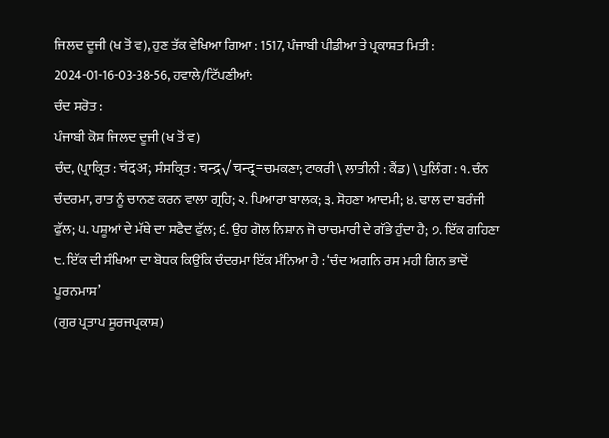ਜਿਲਦ ਦੂਜੀ (ਖ ਤੋਂ ਵ), ਹੁਣ ਤੱਕ ਵੇਖਿਆ ਗਿਆ : 1517, ਪੰਜਾਬੀ ਪੀਡੀਆ ਤੇ ਪ੍ਰਕਾਸ਼ਤ ਮਿਤੀ : 2024-01-16-03-38-56, ਹਵਾਲੇ/ਟਿੱਪਣੀਆਂ:
ਚੰਦ ਸਰੋਤ :
ਪੰਜਾਬੀ ਕੋਸ਼ ਜਿਲਦ ਦੂਜੀ (ਖ ਤੋਂ ਵ)
ਚੰਦ, (ਪ੍ਰਾਕ੍ਰਿਤ : चंदअ; ਸੰਸਕ੍ਰਿਤ : चन्द्र√चन्द्=ਚਮਕਣਾ; ਟਾਕਰੀ \ ਲਾਤੀਨੀ : ਕੈਂਡ) \ ਪੁਲਿੰਗ : ੧. ਚੰਨ ਚੰਦਰਮਾ, ਰਾਤ ਨੂੰ ਚਾਨਣ ਕਰਨ ਵਾਲਾ ਗ੍ਰਹਿ; ੨. ਪਿਆਰਾ ਬਾਲਕ; ੩. ਸੋਹਣਾ ਆਦਮੀ; ੪. ਢਾਲ ਦਾ ਬਰੰਜੀ ਫੁੱਲ; ੫. ਪਸ਼ੂਆਂ ਦੇ ਮੱਥੇ ਦਾ ਸਫੈਦ ਫੁੱਲ; ੬. ਉਹ ਗੋਲ ਨਿਸ਼ਾਨ ਜੋ ਚਾਚਮਾਰੀ ਦੇ ਗੱਭੇ ਹੁੰਦਾ ਹੈ; ੭. ਇੱਕ ਗਹਿਣਾ ੮. ਇੱਕ ਦੀ ਸੰਖਿਆ ਦਾ ਬੋਧਕ ਕਿਉਂਕਿ ਚੰਦਰਮਾ ਇੱਕ ਮੰਨਿਆ ਹੈ : ‘ਚੰਦ ਅਗਨਿ ਰਸ ਮਹੀ ਗਿਨ ਭਾਦੋਂ ਪੂਰਨਮਾਸ’
(ਗੁਰ ਪ੍ਰਤਾਪ ਸੂਰਜਪ੍ਰਕਾਸ਼)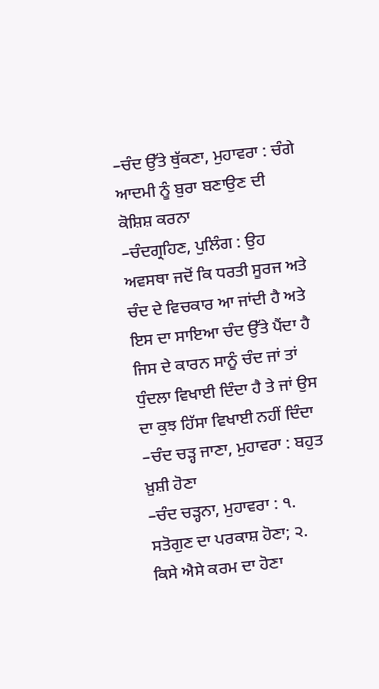–ਚੰਦ ਉੱਤੇ ਥੁੱਕਣਾ, ਮੁਹਾਵਰਾ : ਚੰਗੇ ਆਦਮੀ ਨੂੰ ਬੁਰਾ ਬਣਾਉਣ ਦੀ ਕੋਸ਼ਿਸ਼ ਕਰਨਾ
–ਚੰਦਗ੍ਰਹਿਣ, ਪੁਲਿੰਗ : ਉਹ ਅਵਸਥਾ ਜਦੋਂ ਕਿ ਧਰਤੀ ਸੂਰਜ ਅਤੇ ਚੰਦ ਦੇ ਵਿਚਕਾਰ ਆ ਜਾਂਦੀ ਹੈ ਅਤੇ ਇਸ ਦਾ ਸਾਇਆ ਚੰਦ ਉੱਤੇ ਪੈਂਦਾ ਹੈ ਜਿਸ ਦੇ ਕਾਰਨ ਸਾਨੂੰ ਚੰਦ ਜਾਂ ਤਾਂ ਧੁੰਦਲਾ ਵਿਖਾਈ ਦਿੰਦਾ ਹੈ ਤੇ ਜਾਂ ਉਸ ਦਾ ਕੁਝ ਹਿੱਸਾ ਵਿਖਾਈ ਨਹੀਂ ਦਿੰਦਾ
–ਚੰਦ ਚੜ੍ਹ ਜਾਣਾ, ਮੁਹਾਵਰਾ : ਬਹੁਤ ਖ਼ੁਸ਼ੀ ਹੋਣਾ
–ਚੰਦ ਚੜ੍ਹਨਾ, ਮੁਹਾਵਰਾ : ੧. ਸਤੋਗੁਣ ਦਾ ਪਰਕਾਸ਼ ਹੋਣਾ; ੨. ਕਿਸੇ ਐਸੇ ਕਰਮ ਦਾ ਹੋਣਾ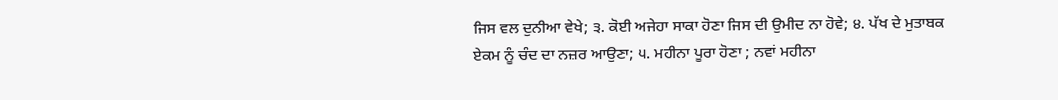ਜਿਸ ਵਲ ਦੁਨੀਆ ਵੇਖੇ; ੩. ਕੋਈ ਅਜੇਹਾ ਸਾਕਾ ਹੋਣਾ ਜਿਸ ਦੀ ਉਮੀਦ ਨਾ ਹੋਵੇ; ੪. ਪੱਖ ਦੇ ਮੁਤਾਬਕ ਏਕਮ ਨੂੰ ਚੰਦ ਦਾ ਨਜ਼ਰ ਆਉਣਾ; ੫. ਮਹੀਨਾ ਪੂਰਾ ਹੋਣਾ ; ਨਵਾਂ ਮਹੀਨਾ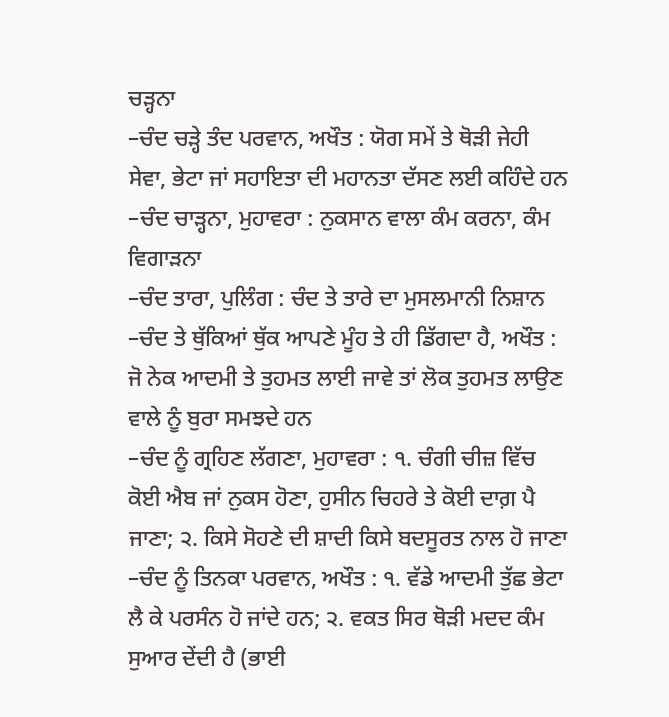ਚੜ੍ਹਨਾ
–ਚੰਦ ਚੜ੍ਹੇ ਤੰਦ ਪਰਵਾਨ, ਅਖੌਤ : ਯੋਗ ਸਮੇਂ ਤੇ ਥੋੜੀ ਜੇਹੀ ਸੇਵਾ, ਭੇਟਾ ਜਾਂ ਸਹਾਇਤਾ ਦੀ ਮਹਾਨਤਾ ਦੱਸਣ ਲਈ ਕਹਿੰਦੇ ਹਨ
–ਚੰਦ ਚਾੜ੍ਹਨਾ, ਮੁਹਾਵਰਾ : ਨੁਕਸਾਨ ਵਾਲਾ ਕੰਮ ਕਰਨਾ, ਕੰਮ ਵਿਗਾੜਨਾ
–ਚੰਦ ਤਾਰਾ, ਪੁਲਿੰਗ : ਚੰਦ ਤੇ ਤਾਰੇ ਦਾ ਮੁਸਲਮਾਨੀ ਨਿਸ਼ਾਨ
–ਚੰਦ ਤੇ ਥੁੱਕਿਆਂ ਥੁੱਕ ਆਪਣੇ ਮੂੰਹ ਤੇ ਹੀ ਡਿੱਗਦਾ ਹੈ, ਅਖੌਤ : ਜੋ ਨੇਕ ਆਦਮੀ ਤੇ ਤੁਹਮਤ ਲਾਈ ਜਾਵੇ ਤਾਂ ਲੋਕ ਤੁਹਮਤ ਲਾਉਣ ਵਾਲੇ ਨੂੰ ਬੁਰਾ ਸਮਝਦੇ ਹਨ
–ਚੰਦ ਨੂੰ ਗ੍ਰਹਿਣ ਲੱਗਣਾ, ਮੁਹਾਵਰਾ : ੧. ਚੰਗੀ ਚੀਜ਼ ਵਿੱਚ ਕੋਈ ਐਬ ਜਾਂ ਨੁਕਸ ਹੋਣਾ, ਹੁਸੀਨ ਚਿਹਰੇ ਤੇ ਕੋਈ ਦਾਗ਼ ਪੈ ਜਾਣਾ; ੨. ਕਿਸੇ ਸੋਹਣੇ ਦੀ ਸ਼ਾਦੀ ਕਿਸੇ ਬਦਸੂਰਤ ਨਾਲ ਹੋ ਜਾਣਾ
–ਚੰਦ ਨੂੰ ਤਿਨਕਾ ਪਰਵਾਨ, ਅਖੌਤ : ੧. ਵੱਡੇ ਆਦਮੀ ਤੁੱਛ ਭੇਟਾ ਲੈ ਕੇ ਪਰਸੰਨ ਹੋ ਜਾਂਦੇ ਹਨ; ੨. ਵਕਤ ਸਿਰ ਥੋੜੀ ਮਦਦ ਕੰਮ ਸੁਆਰ ਦੇਂਦੀ ਹੈ (ਭਾਈ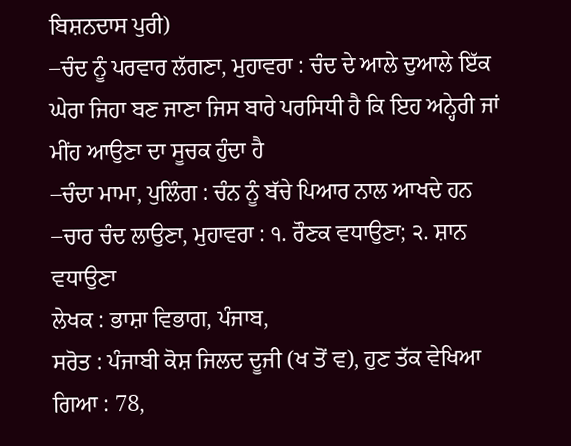ਬਿਸ਼ਨਦਾਸ ਪੁਰੀ)
–ਚੰਦ ਨੂੰ ਪਰਵਾਰ ਲੱਗਣਾ, ਮੁਹਾਵਰਾ : ਚੰਦ ਦੇ ਆਲੇ ਦੁਆਲੇ ਇੱਕ ਘੇਰਾ ਜਿਹਾ ਬਣ ਜਾਣਾ ਜਿਸ ਬਾਰੇ ਪਰਸਿਧੀ ਹੈ ਕਿ ਇਹ ਅਨ੍ਹੇਰੀ ਜਾਂ ਮੀਂਹ ਆਉਣਾ ਦਾ ਸੂਚਕ ਹੁੰਦਾ ਹੈ
–ਚੰਦਾ ਮਾਮਾ, ਪੁਲਿੰਗ : ਚੰਨ ਨੂੰ ਬੱਚੇ ਪਿਆਰ ਨਾਲ ਆਖਦੇ ਹਨ
–ਚਾਰ ਚੰਦ ਲਾਉਣਾ, ਮੁਹਾਵਰਾ : ੧. ਰੌਣਕ ਵਧਾਉਣਾ; ੨. ਸ਼ਾਨ ਵਧਾਉਣਾ
ਲੇਖਕ : ਭਾਸ਼ਾ ਵਿਭਾਗ, ਪੰਜਾਬ,
ਸਰੋਤ : ਪੰਜਾਬੀ ਕੋਸ਼ ਜਿਲਦ ਦੂਜੀ (ਖ ਤੋਂ ਵ), ਹੁਣ ਤੱਕ ਵੇਖਿਆ ਗਿਆ : 78,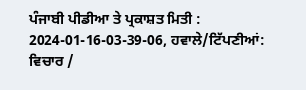ਪੰਜਾਬੀ ਪੀਡੀਆ ਤੇ ਪ੍ਰਕਾਸ਼ਤ ਮਿਤੀ : 2024-01-16-03-39-06, ਹਵਾਲੇ/ਟਿੱਪਣੀਆਂ:
ਵਿਚਾਰ /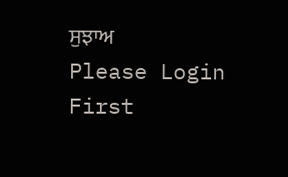ਸੁਝਾਅ
Please Login First